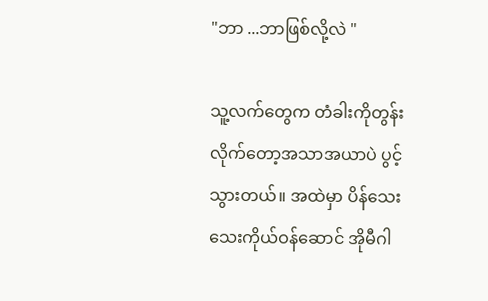"ဘာ ...ဘာဖြစ်လို့လဲ "

သူ့လက်တွေက တံခါးကိုတွန်းလိုက်တော့အသာအယာပဲ ပွင့်သွားတယ်။ အထဲမှာ ပိန်သေးသေးကိုယ်ဝန်ဆောင် အိုမီဂါ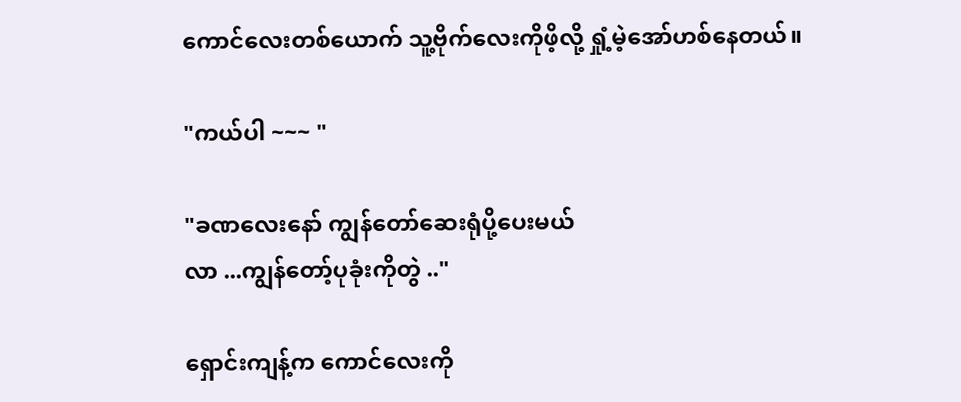ကောင်လေးတစ်ယောက် သူ့ဗိုက်လေးကိုဖိ့လို့ ရှုံ့မဲ့အော်ဟစ်နေတယ်။

"ကယ်ပါ ~~~ "

"ခဏလေးနော် ကျွန်တော်ဆေးရုံပို့ပေးမယ်
လာ ...ကျွန်တော့်ပုခုံးကိုတွဲ .."

ရှောင်းကျန့်က ကောင်လေးကို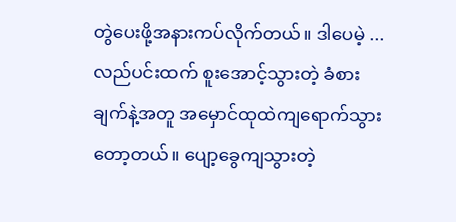တွဲပေးဖို့အနားကပ်လိုက်တယ်။ ဒါပေမဲ့ ...လည်ပင်းထက် စူးအောင့်သွားတဲ့ ခံစားချက်နဲ့အတူ အမှောင်ထုထဲကျရောက်သွား
တော့တယ်။ ပျော့ခွေကျသွားတဲ့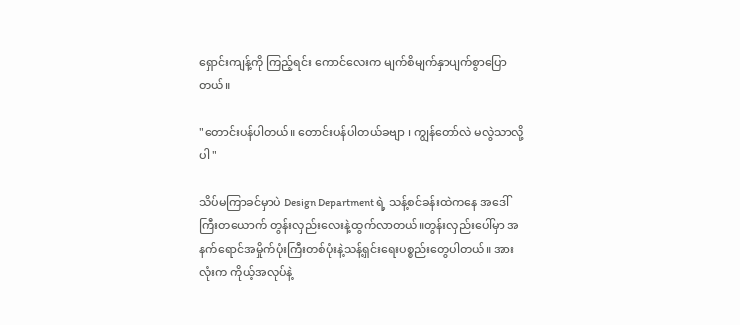ရှောင်းကျန့်ကို ကြည့်ရင်း ကောင်လေးက မျက်စိမျက်နှာပျက်စွာပြောတယ်။

"တောင်းပန်ပါတယ်။ တောင်းပန်ပါတယ်ခဗျာ ၊ ကျွန်တော်လဲ မလွဲသာလို့ပါ "

သိပ်မကြာခင်မှာပဲ Design Department ရဲ့ သန့်စင်ခန်းထဲကနေ ‌အဒေါ်ကြီးတယောက် တွန်းလှည်းလေးနဲ့ထွက်လာတယ်။တွန်းလှည်းပေါ်မှာ အနက်ရောင်အမှိုက်ပုံးကြီးတစ်ပုံးနဲ့သန့်ရှင်းရေးပစ္စည်းတွေပါတယ်။ အားလုံးက ကိုယ့်အလုပ်နဲ့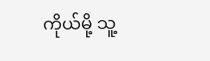ကိုယ်မို့ သူ့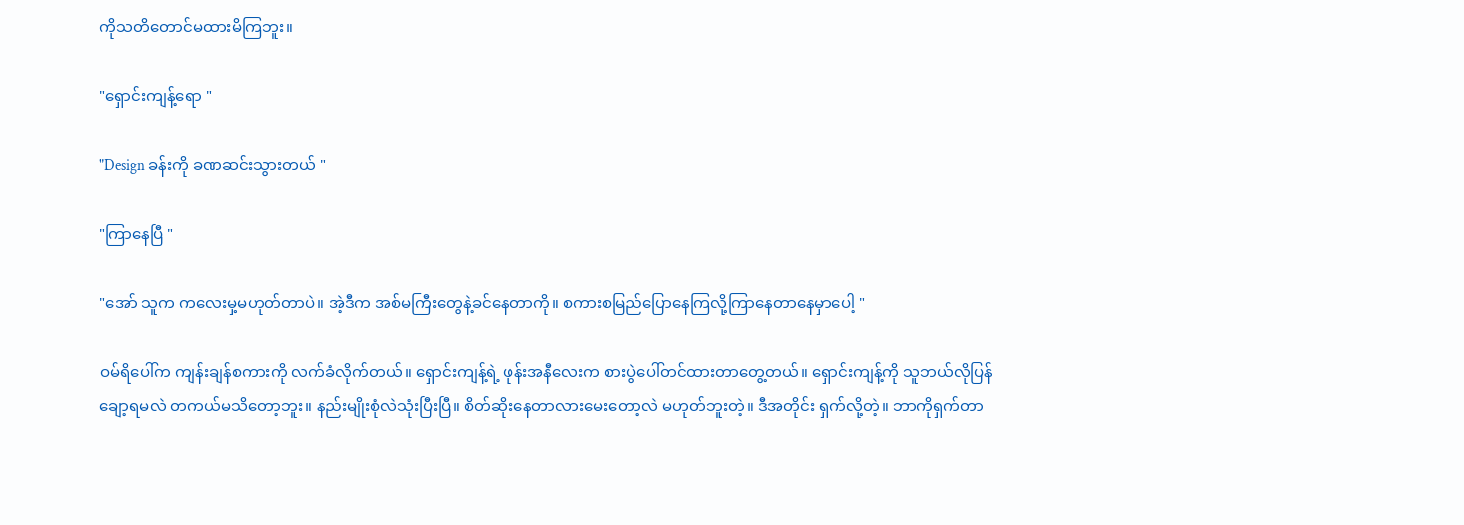ကိုသတိတောင်မထားမိကြဘူး။

"ရှောင်းကျန့်ရော "

"Design ခန်းကို ခဏဆင်းသွားတယ် "

"ကြာနေပြီ "

"အော် သူက ကလေးမှ့မဟုတ်တာပဲ။ အဲ့ဒီက အစ်မကြီးတွေနဲ့ခင်နေတာကို။ စကားစမြည်ပြောနေကြလို့ကြာနေတာနေမှာပေါ့ "

ဝမ်ရိပေါ်က ကျန်းချန်စကားကို လက်ခံလိုက်တယ်။ ရှောင်းကျန့်ရဲ့ ဖုန်းအနီလေးက စားပွဲပေါ်တင်ထားတာတွေ့တယ်။ ရှောင်းကျန့်ကို သူဘယ်လိုပြန်ချော့ရမလဲ တကယ်မသိတော့ဘူး။ နည်းမျိုးစုံလဲသုံးပြီးပြီ။ စိတ်ဆိုးနေတာလားမေးတော့လဲ မဟုတ်ဘူးတဲ့။ ဒီအတိုင်း ရှက်လို့တဲ့။ ဘာကိုရှက်တာ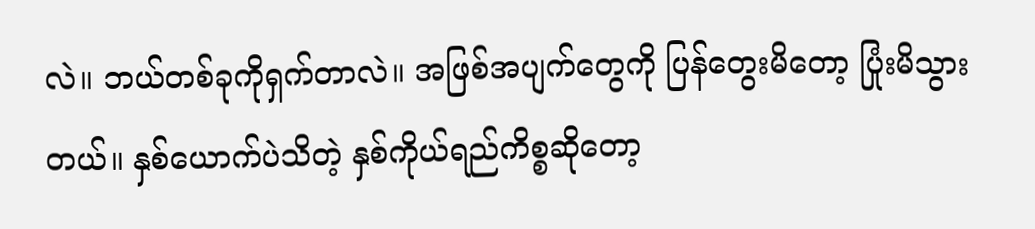လဲ။ ဘယ်တစ်ခုကိုရှက်တာလဲ။ အဖြစ်အပျက်တွေကို ပြန်တွေးမိတော့ ပြုံးမိသွားတယ်။ နှစ်ယောက်ပဲသိတဲ့ နှစ်ကိုယ်ရည်ကိစ္စဆိုတော့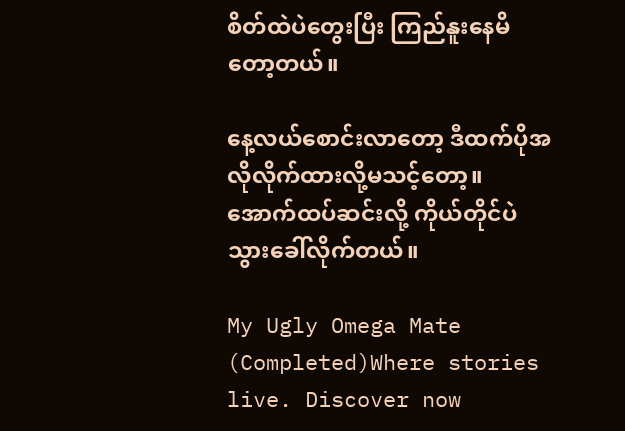စိတ်ထဲပဲတွေးပြီး ကြည်နူးနေမိတော့တယ်။

နေ့လယ်စောင်းလာတော့ ဒီထက်ပိုအလိုလိုက်ထားလို့မသင့်တော့။ အောက်ထပ်ဆင်းလို့ ကိုယ်တိုင်ပဲသွားခေါ်လိုက်တယ်။

My Ugly Omega Mate (Completed)Where stories live. Discover now